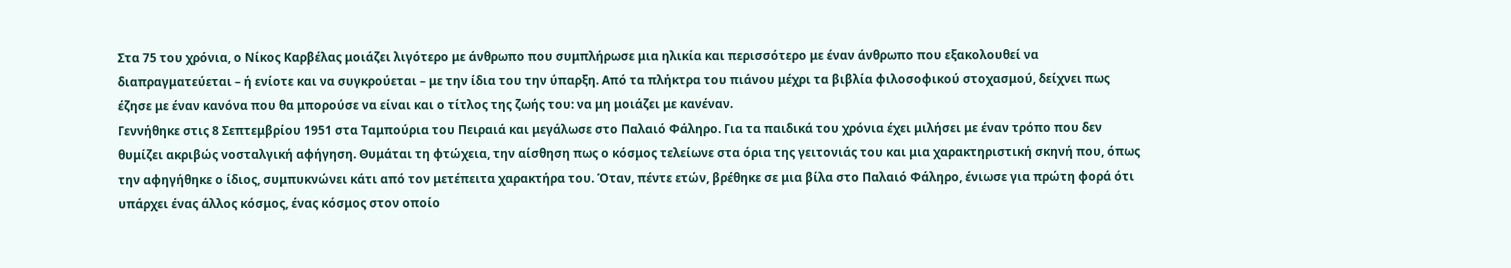Στα 75 του χρόνια, ο Νίκος Καρβέλας μοιάζει λιγότερο με άνθρωπο που συμπλήρωσε μια ηλικία και περισσότερο με έναν άνθρωπο που εξακολουθεί να διαπραγματεύεται – ή ενίοτε και να συγκρούεται – με την ίδια του την ύπαρξη. Από τα πλήκτρα του πιάνου μέχρι τα βιβλία φιλοσοφικού στοχασμού, δείχνει πως έζησε με έναν κανόνα που θα μπορούσε να είναι και ο τίτλος της ζωής του: να μη μοιάζει με κανέναν.
Γεννήθηκε στις 8 Σεπτεμβρίου 1951 στα Ταμπούρια του Πειραιά και μεγάλωσε στο Παλαιό Φάληρο. Για τα παιδικά του χρόνια έχει μιλήσει με έναν τρόπο που δεν θυμίζει ακριβώς νοσταλγική αφήγηση. Θυμάται τη φτώχεια, την αίσθηση πως ο κόσμος τελείωνε στα όρια της γειτονιάς του και μια χαρακτηριστική σκηνή που, όπως την αφηγήθηκε ο ίδιος, συμπυκνώνει κάτι από τον μετέπειτα χαρακτήρα του. Όταν, πέντε ετών, βρέθηκε σε μια βίλα στο Παλαιό Φάληρο, ένιωσε για πρώτη φορά ότι υπάρχει ένας άλλος κόσμος, ένας κόσμος στον οποίο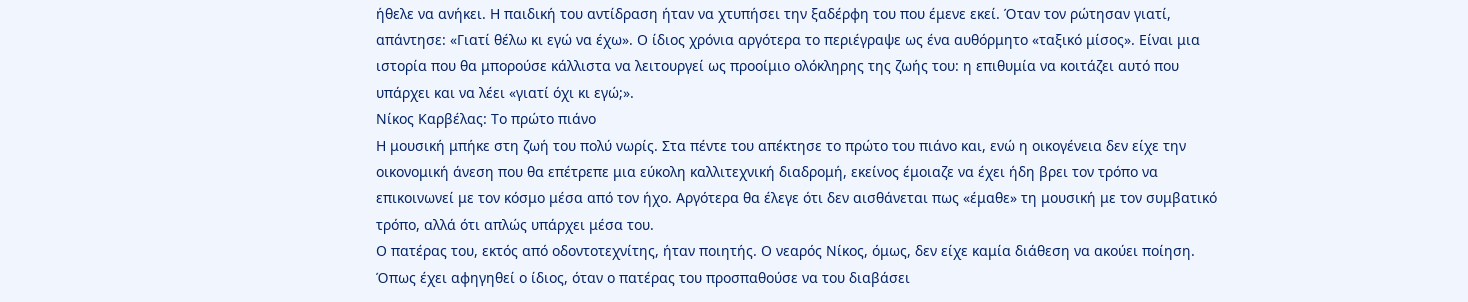ήθελε να ανήκει. Η παιδική του αντίδραση ήταν να χτυπήσει την ξαδέρφη του που έμενε εκεί. Όταν τον ρώτησαν γιατί, απάντησε: «Γιατί θέλω κι εγώ να έχω». Ο ίδιος χρόνια αργότερα το περιέγραψε ως ένα αυθόρμητο «ταξικό μίσος». Είναι μια ιστορία που θα μπορούσε κάλλιστα να λειτουργεί ως προοίμιο ολόκληρης της ζωής του: η επιθυμία να κοιτάζει αυτό που υπάρχει και να λέει «γιατί όχι κι εγώ;».
Νίκος Καρβέλας: Το πρώτο πιάνο
Η μουσική μπήκε στη ζωή του πολύ νωρίς. Στα πέντε του απέκτησε το πρώτο του πιάνο και, ενώ η οικογένεια δεν είχε την οικονομική άνεση που θα επέτρεπε μια εύκολη καλλιτεχνική διαδρομή, εκείνος έμοιαζε να έχει ήδη βρει τον τρόπο να επικοινωνεί με τον κόσμο μέσα από τον ήχο. Αργότερα θα έλεγε ότι δεν αισθάνεται πως «έμαθε» τη μουσική με τον συμβατικό τρόπο, αλλά ότι απλώς υπάρχει μέσα του.
Ο πατέρας του, εκτός από οδοντοτεχνίτης, ήταν ποιητής. Ο νεαρός Νίκος, όμως, δεν είχε καμία διάθεση να ακούει ποίηση. Όπως έχει αφηγηθεί ο ίδιος, όταν ο πατέρας του προσπαθούσε να του διαβάσει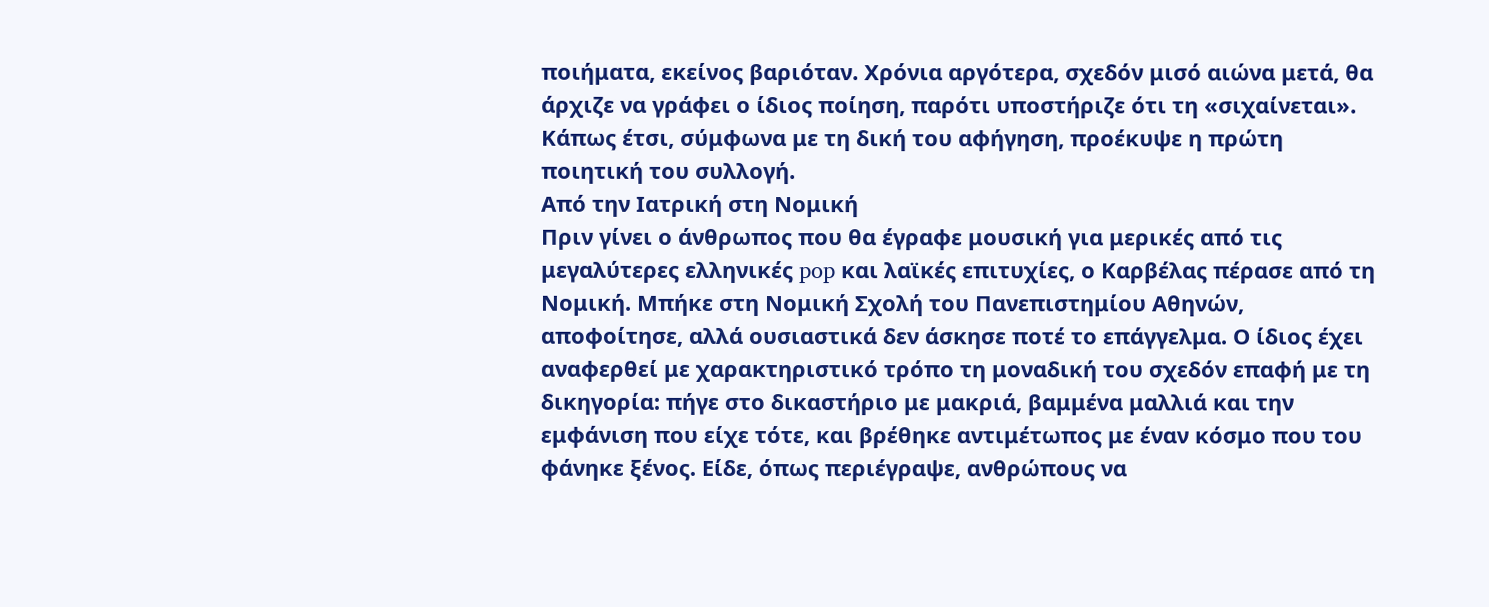ποιήματα, εκείνος βαριόταν. Χρόνια αργότερα, σχεδόν μισό αιώνα μετά, θα άρχιζε να γράφει ο ίδιος ποίηση, παρότι υποστήριζε ότι τη «σιχαίνεται». Κάπως έτσι, σύμφωνα με τη δική του αφήγηση, προέκυψε η πρώτη ποιητική του συλλογή.
Από την Ιατρική στη Νομική
Πριν γίνει ο άνθρωπος που θα έγραφε μουσική για μερικές από τις μεγαλύτερες ελληνικές pop και λαϊκές επιτυχίες, ο Καρβέλας πέρασε από τη Νομική. Μπήκε στη Νομική Σχολή του Πανεπιστημίου Αθηνών, αποφοίτησε, αλλά ουσιαστικά δεν άσκησε ποτέ το επάγγελμα. Ο ίδιος έχει αναφερθεί με χαρακτηριστικό τρόπο τη μοναδική του σχεδόν επαφή με τη δικηγορία: πήγε στο δικαστήριο με μακριά, βαμμένα μαλλιά και την εμφάνιση που είχε τότε, και βρέθηκε αντιμέτωπος με έναν κόσμο που του φάνηκε ξένος. Είδε, όπως περιέγραψε, ανθρώπους να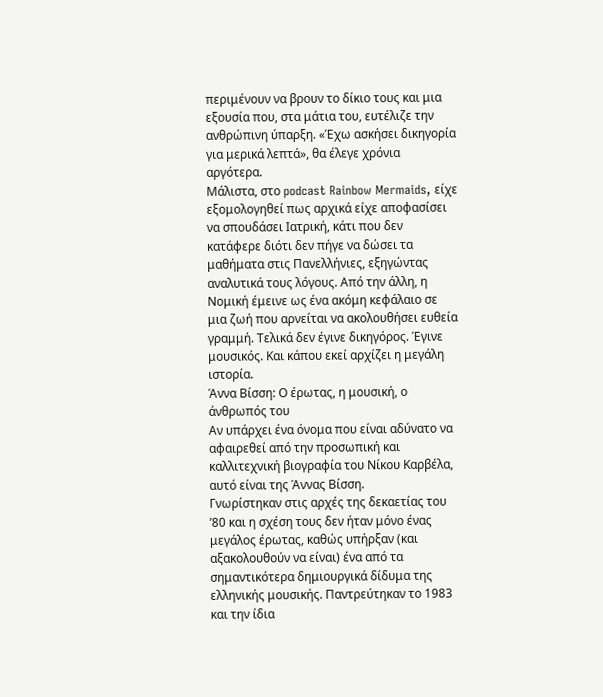περιμένουν να βρουν το δίκιο τους και μια εξουσία που, στα μάτια του, ευτέλιζε την ανθρώπινη ύπαρξη. «Έχω ασκήσει δικηγορία για μερικά λεπτά», θα έλεγε χρόνια αργότερα.
Μάλιστα, στο podcast Rainbow Mermaids, είχε εξομολογηθεί πως αρχικά είχε αποφασίσει να σπουδάσει Ιατρική, κάτι που δεν κατάφερε διότι δεν πήγε να δώσει τα μαθήματα στις Πανελλήνιες, εξηγώντας αναλυτικά τους λόγους. Από την άλλη, η Νομική έμεινε ως ένα ακόμη κεφάλαιο σε μια ζωή που αρνείται να ακολουθήσει ευθεία γραμμή. Τελικά δεν έγινε δικηγόρος. Έγινε μουσικός. Και κάπου εκεί αρχίζει η μεγάλη ιστορία.
Άννα Βίσση: Ο έρωτας, η μουσική, ο άνθρωπός του
Αν υπάρχει ένα όνομα που είναι αδύνατο να αφαιρεθεί από την προσωπική και καλλιτεχνική βιογραφία του Νίκου Καρβέλα, αυτό είναι της Άννας Βίσση.
Γνωρίστηκαν στις αρχές της δεκαετίας του ’80 και η σχέση τους δεν ήταν μόνο ένας μεγάλος έρωτας, καθώς υπήρξαν (και αξακολουθούν να είναι) ένα από τα σημαντικότερα δημιουργικά δίδυμα της ελληνικής μουσικής. Παντρεύτηκαν το 1983 και την ίδια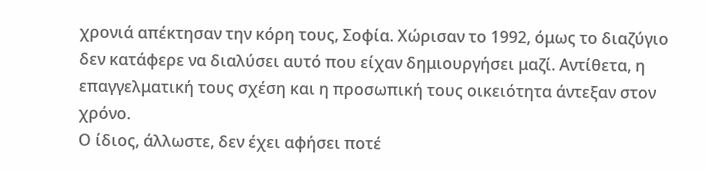χρονιά απέκτησαν την κόρη τους, Σοφία. Χώρισαν το 1992, όμως το διαζύγιο δεν κατάφερε να διαλύσει αυτό που είχαν δημιουργήσει μαζί. Αντίθετα, η επαγγελματική τους σχέση και η προσωπική τους οικειότητα άντεξαν στον χρόνο.
Ο ίδιος, άλλωστε, δεν έχει αφήσει ποτέ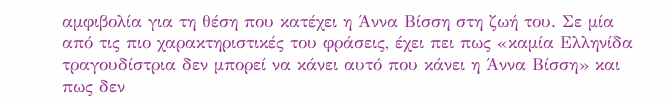αμφιβολία για τη θέση που κατέχει η Άννα Βίσση στη ζωή του. Σε μία από τις πιο χαρακτηριστικές του φράσεις, έχει πει πως «καμία Ελληνίδα τραγουδίστρια δεν μπορεί να κάνει αυτό που κάνει η Άννα Βίσση» και πως δεν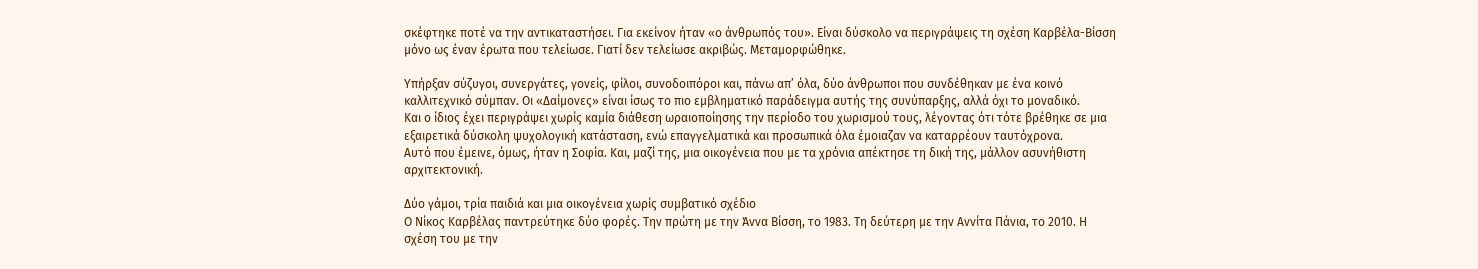σκέφτηκε ποτέ να την αντικαταστήσει. Για εκείνον ήταν «ο άνθρωπός του». Είναι δύσκολο να περιγράψεις τη σχέση Καρβέλα-Βίσση μόνο ως έναν έρωτα που τελείωσε. Γιατί δεν τελείωσε ακριβώς. Μεταμορφώθηκε.

Υπήρξαν σύζυγοι, συνεργάτες, γονείς, φίλοι, συνοδοιπόροι και, πάνω απ’ όλα, δύο άνθρωποι που συνδέθηκαν με ένα κοινό καλλιτεχνικό σύμπαν. Οι «Δαίμονες» είναι ίσως το πιο εμβληματικό παράδειγμα αυτής της συνύπαρξης, αλλά όχι το μοναδικό.
Και ο ίδιος έχει περιγράψει χωρίς καμία διάθεση ωραιοποίησης την περίοδο του χωρισμού τους, λέγοντας ότι τότε βρέθηκε σε μια εξαιρετικά δύσκολη ψυχολογική κατάσταση, ενώ επαγγελματικά και προσωπικά όλα έμοιαζαν να καταρρέουν ταυτόχρονα.
Αυτό που έμεινε, όμως, ήταν η Σοφία. Και, μαζί της, μια οικογένεια που με τα χρόνια απέκτησε τη δική της, μάλλον ασυνήθιστη αρχιτεκτονική.

Δύο γάμοι, τρία παιδιά και μια οικογένεια χωρίς συμβατικό σχέδιο
Ο Νίκος Καρβέλας παντρεύτηκε δύο φορές. Την πρώτη με την Άννα Βίσση, το 1983. Τη δεύτερη με την Αννίτα Πάνια, το 2010. Η σχέση του με την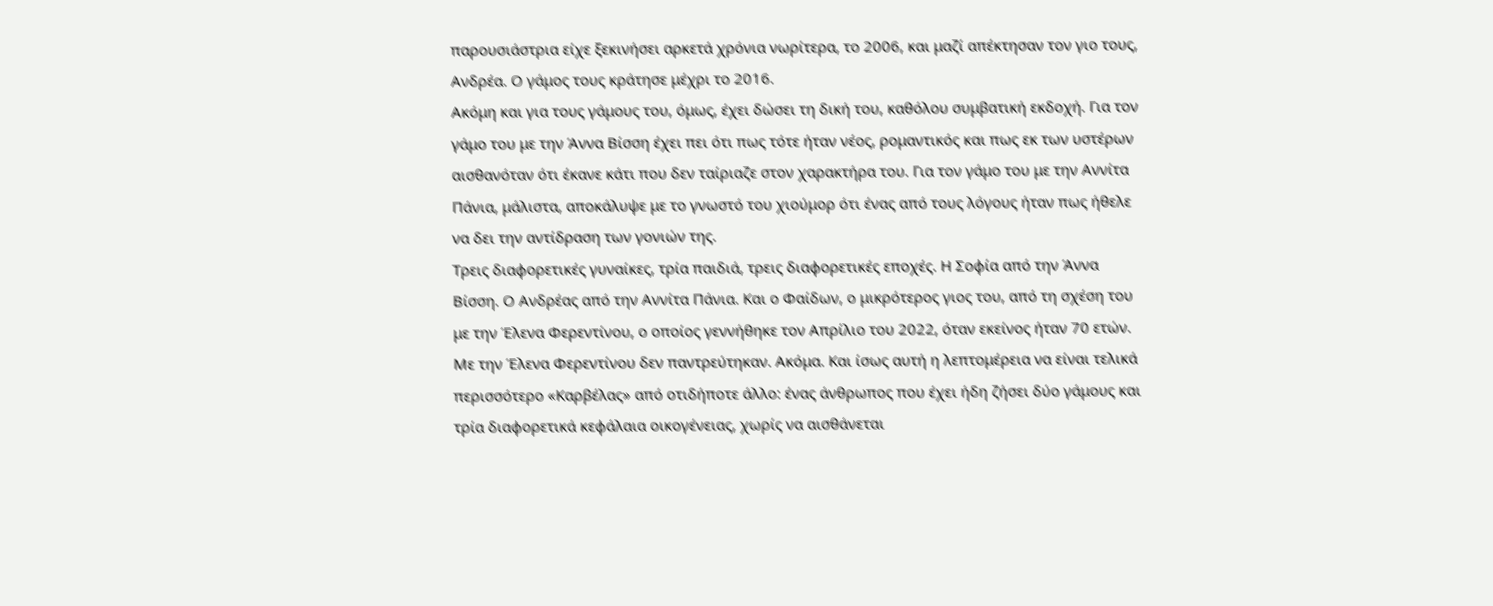παρουσιάστρια είχε ξεκινήσει αρκετά χρόνια νωρίτερα, το 2006, και μαζί απέκτησαν τον γιο τους, Ανδρέα. Ο γάμος τους κράτησε μέχρι το 2016.
Ακόμη και για τους γάμους του, όμως, έχει δώσει τη δική του, καθόλου συμβατική εκδοχή. Για τον γάμο του με την Άννα Βίσση έχει πει ότι πως τότε ήταν νέος, ρομαντικός και πως εκ των υστέρων αισθανόταν ότι έκανε κάτι που δεν ταίριαζε στον χαρακτήρα του. Για τον γάμο του με την Αννίτα Πάνια, μάλιστα, αποκάλυψε με το γνωστό του χιούμορ ότι ένας από τους λόγους ήταν πως ήθελε να δει την αντίδραση των γονιών της.
Τρεις διαφορετικές γυναίκες, τρία παιδιά, τρεις διαφορετικές εποχές. Η Σοφία από την Άννα Βίσση. Ο Ανδρέας από την Αννίτα Πάνια. Και ο Φαίδων, ο μικρότερος γιος του, από τη σχέση του με την Έλενα Φερεντίνου, ο οποίος γεννήθηκε τον Απρίλιο του 2022, όταν εκείνος ήταν 70 ετών.
Με την Έλενα Φερεντίνου δεν παντρεύτηκαν. Ακόμα. Και ίσως αυτή η λεπτομέρεια να είναι τελικά περισσότερο «Καρβέλας» από οτιδήποτε άλλο: ένας άνθρωπος που έχει ήδη ζήσει δύο γάμους και τρία διαφορετικά κεφάλαια οικογένειας, χωρίς να αισθάνεται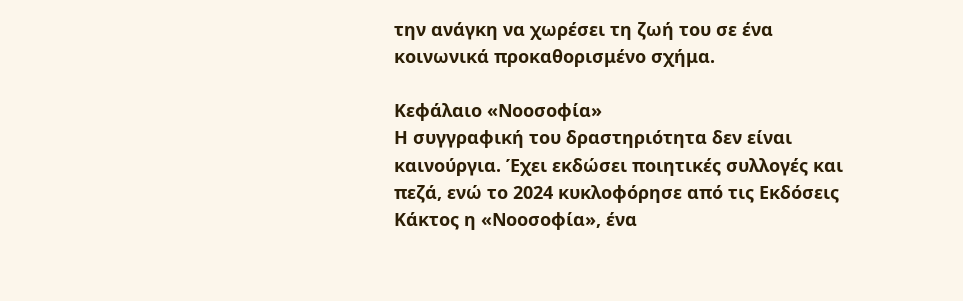την ανάγκη να χωρέσει τη ζωή του σε ένα κοινωνικά προκαθορισμένο σχήμα.

Κεφάλαιο «Νοοσοφία»
Η συγγραφική του δραστηριότητα δεν είναι καινούργια. Έχει εκδώσει ποιητικές συλλογές και πεζά, ενώ το 2024 κυκλοφόρησε από τις Εκδόσεις Κάκτος η «Νοοσοφία», ένα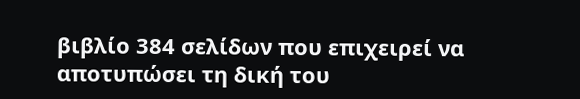βιβλίο 384 σελίδων που επιχειρεί να αποτυπώσει τη δική του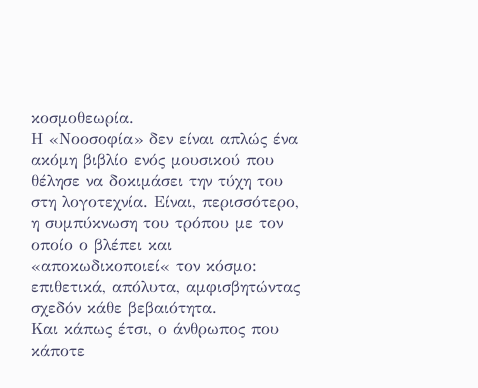κοσμοθεωρία.
Η «Νοοσοφία» δεν είναι απλώς ένα ακόμη βιβλίο ενός μουσικού που θέλησε να δοκιμάσει την τύχη του στη λογοτεχνία. Είναι, περισσότερο, η συμπύκνωση του τρόπου με τον οποίο ο βλέπει και «αποκωδικοποιεί« τον κόσμο: επιθετικά, απόλυτα, αμφισβητώντας σχεδόν κάθε βεβαιότητα.
Και κάπως έτσι, ο άνθρωπος που κάποτε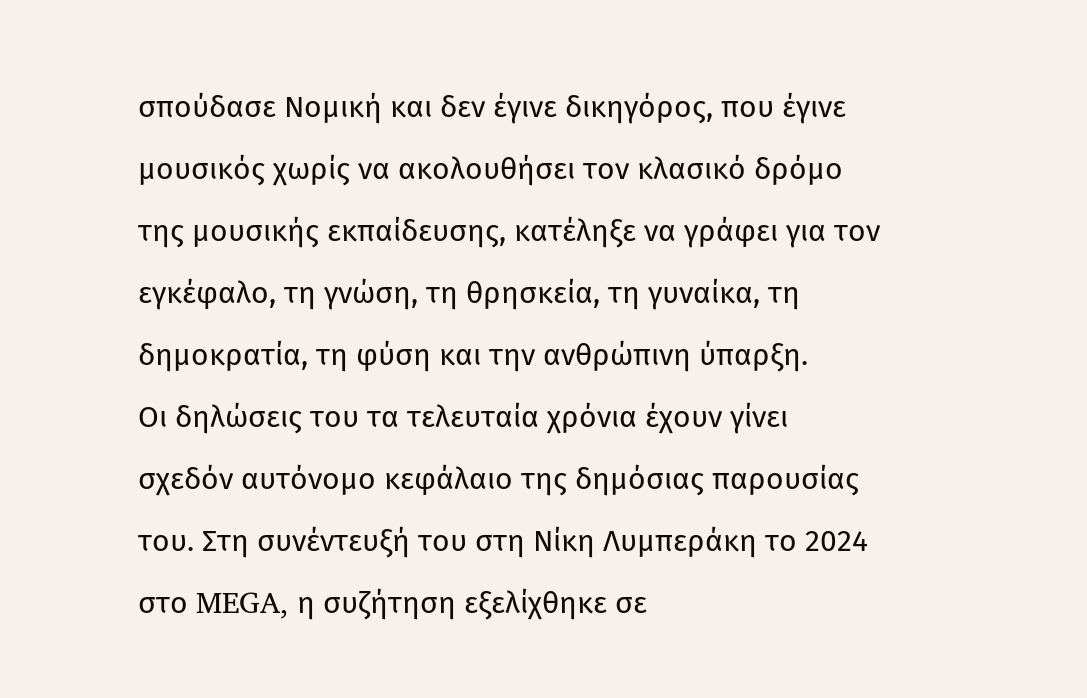σπούδασε Νομική και δεν έγινε δικηγόρος, που έγινε μουσικός χωρίς να ακολουθήσει τον κλασικό δρόμο της μουσικής εκπαίδευσης, κατέληξε να γράφει για τον εγκέφαλο, τη γνώση, τη θρησκεία, τη γυναίκα, τη δημοκρατία, τη φύση και την ανθρώπινη ύπαρξη.
Οι δηλώσεις του τα τελευταία χρόνια έχουν γίνει σχεδόν αυτόνομο κεφάλαιο της δημόσιας παρουσίας του. Στη συνέντευξή του στη Νίκη Λυμπεράκη το 2024 στο MEGA, η συζήτηση εξελίχθηκε σε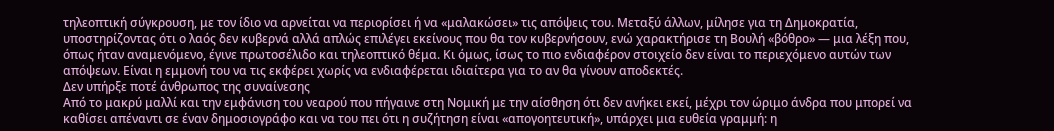τηλεοπτική σύγκρουση, με τον ίδιο να αρνείται να περιορίσει ή να «μαλακώσει» τις απόψεις του. Μεταξύ άλλων, μίλησε για τη Δημοκρατία, υποστηρίζοντας ότι ο λαός δεν κυβερνά αλλά απλώς επιλέγει εκείνους που θα τον κυβερνήσουν, ενώ χαρακτήρισε τη Βουλή «βόθρο» — μια λέξη που, όπως ήταν αναμενόμενο, έγινε πρωτοσέλιδο και τηλεοπτικό θέμα. Κι όμως, ίσως το πιο ενδιαφέρον στοιχείο δεν είναι το περιεχόμενο αυτών των απόψεων. Είναι η εμμονή του να τις εκφέρει χωρίς να ενδιαφέρεται ιδιαίτερα για το αν θα γίνουν αποδεκτές.
Δεν υπήρξε ποτέ άνθρωπος της συναίνεσης
Από το μακρύ μαλλί και την εμφάνιση του νεαρού που πήγαινε στη Νομική με την αίσθηση ότι δεν ανήκει εκεί, μέχρι τον ώριμο άνδρα που μπορεί να καθίσει απέναντι σε έναν δημοσιογράφο και να του πει ότι η συζήτηση είναι «απογοητευτική», υπάρχει μια ευθεία γραμμή: η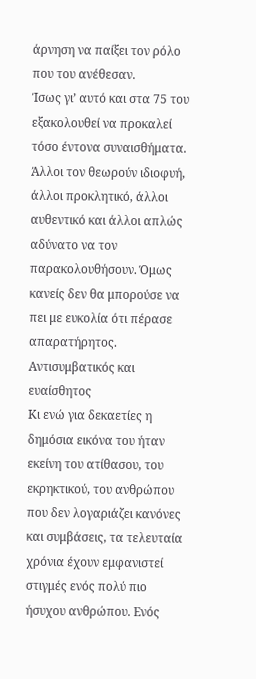άρνηση να παίξει τον ρόλο που του ανέθεσαν.
Ίσως γι’ αυτό και στα 75 του εξακολουθεί να προκαλεί τόσο έντονα συναισθήματα. Άλλοι τον θεωρούν ιδιοφυή, άλλοι προκλητικό, άλλοι αυθεντικό και άλλοι απλώς αδύνατο να τον παρακολουθήσουν. Όμως κανείς δεν θα μπορούσε να πει με ευκολία ότι πέρασε απαρατήρητος.
Αντισυμβατικός και ευαίσθητος
Κι ενώ για δεκαετίες η δημόσια εικόνα του ήταν εκείνη του ατίθασου, του εκρηκτικού, του ανθρώπου που δεν λογαριάζει κανόνες και συμβάσεις, τα τελευταία χρόνια έχουν εμφανιστεί στιγμές ενός πολύ πιο ήσυχου ανθρώπου. Ενός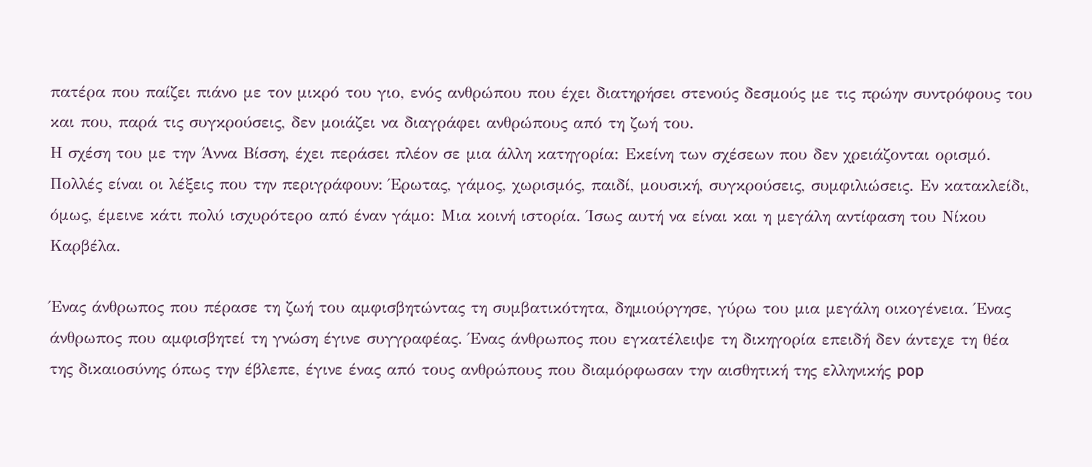πατέρα που παίζει πιάνο με τον μικρό του γιο, ενός ανθρώπου που έχει διατηρήσει στενούς δεσμούς με τις πρώην συντρόφους του και που, παρά τις συγκρούσεις, δεν μοιάζει να διαγράφει ανθρώπους από τη ζωή του.
Η σχέση του με την Άννα Βίσση, έχει περάσει πλέον σε μια άλλη κατηγορία: Εκείνη των σχέσεων που δεν χρειάζονται ορισμό. Πολλές είναι οι λέξεις που την περιγράφουν: Έρωτας, γάμος, χωρισμός, παιδί, μουσική, συγκρούσεις, συμφιλιώσεις. Εν κατακλείδι, όμως, έμεινε κάτι πολύ ισχυρότερο από έναν γάμο: Μια κοινή ιστορία. Ίσως αυτή να είναι και η μεγάλη αντίφαση του Νίκου Καρβέλα.

Ένας άνθρωπος που πέρασε τη ζωή του αμφισβητώντας τη συμβατικότητα, δημιούργησε, γύρω του μια μεγάλη οικογένεια. Ένας άνθρωπος που αμφισβητεί τη γνώση έγινε συγγραφέας. Ένας άνθρωπος που εγκατέλειψε τη δικηγορία επειδή δεν άντεχε τη θέα της δικαιοσύνης όπως την έβλεπε, έγινε ένας από τους ανθρώπους που διαμόρφωσαν την αισθητική της ελληνικής pop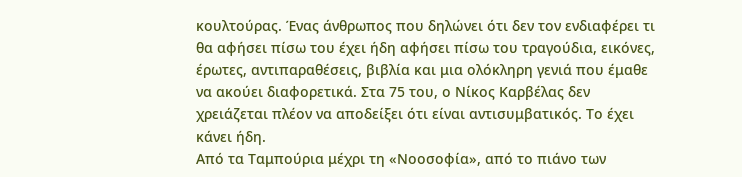κουλτούρας. Ένας άνθρωπος που δηλώνει ότι δεν τον ενδιαφέρει τι θα αφήσει πίσω του έχει ήδη αφήσει πίσω του τραγούδια, εικόνες, έρωτες, αντιπαραθέσεις, βιβλία και μια ολόκληρη γενιά που έμαθε να ακούει διαφορετικά. Στα 75 του, ο Νίκος Καρβέλας δεν χρειάζεται πλέον να αποδείξει ότι είναι αντισυμβατικός. Το έχει κάνει ήδη.
Από τα Ταμπούρια μέχρι τη «Νοοσοφία», από το πιάνο των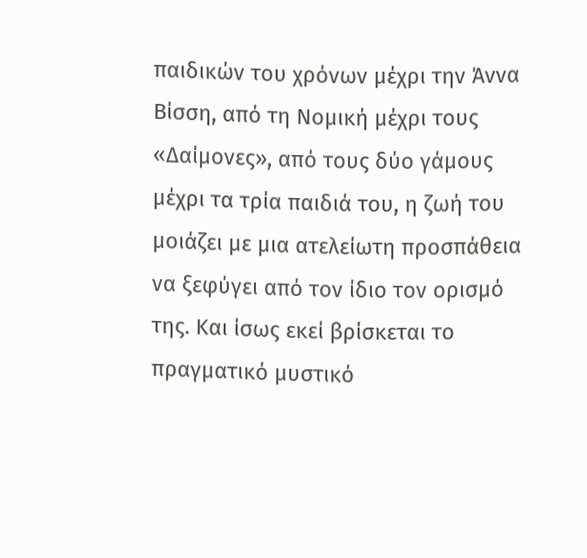παιδικών του χρόνων μέχρι την Άννα Βίσση, από τη Νομική μέχρι τους «Δαίμονες», από τους δύο γάμους μέχρι τα τρία παιδιά του, η ζωή του μοιάζει με μια ατελείωτη προσπάθεια να ξεφύγει από τον ίδιο τον ορισμό της. Και ίσως εκεί βρίσκεται το πραγματικό μυστικό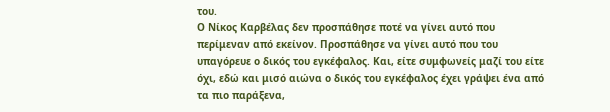του.
Ο Νίκος Καρβέλας δεν προσπάθησε ποτέ να γίνει αυτό που περίμεναν από εκείνον. Προσπάθησε να γίνει αυτό που του υπαγόρευε ο δικός του εγκέφαλος. Και, είτε συμφωνείς μαζί του είτε όχι, εδώ και μισό αιώνα ο δικός του εγκέφαλος έχει γράψει ένα από τα πιο παράξενα,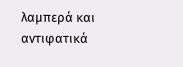λαμπερά και αντιφατικά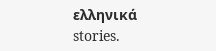ελληνικά stories.